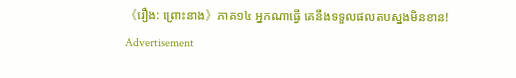《រឿង: ព្រោះនាង》ភាគ១៤ អ្នកណាធ្វើ គេនឹងទទួលផលតបស្នងមិនខាន!
Advertisement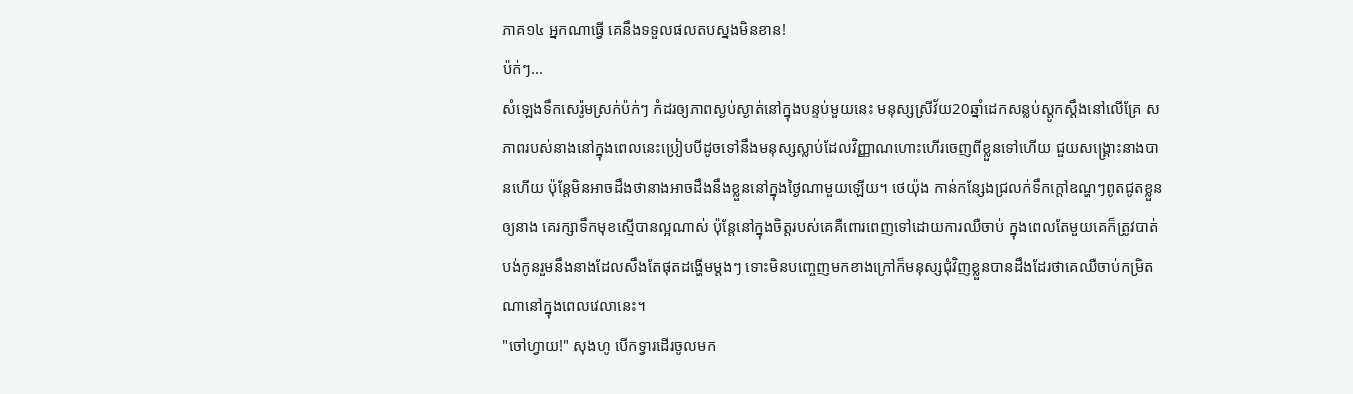ភាគ១៤ អ្នកណាធ្វើ គេនឹងទទួលផលតបស្នងមិនខាន!
ប៉ក់ៗ...
សំឡេងទឹកសេរ៉ូមស្រក់ប៉ក់ៗ កំដរឲ្យភាពស្ងប់ស្ងាត់នៅក្នុងបន្ទប់មួយនេះ មនុស្សស្រីវ័យ20ឆ្នាំដេកសន្លប់ស្តូកស្តឹងនៅលើគ្រែ សភាពរបស់នាងនៅក្នុងពេលនេះប្រៀបបីដូចទៅនឹងមនុស្សស្លាប់ដែលវិញ្ញាណហោះហើរចេញពីខ្លួនទៅហើយ ជួយសង្រ្គោះនាងបានហើយ ប៉ុន្តែមិនអាចដឹងថានាងអាចដឹងនឹងខ្លួននៅក្នុងថ្ងៃណាមួយឡើយ។ ថេយ៉ុង កាន់កន្សែងជ្រលក់ទឹកក្តៅឧណ្ហៗពូតជូតខ្លួនឲ្យនាង គេរក្សាទឹកមុខស្មើបានល្អណាស់ ប៉ុន្តែនៅក្នុងចិត្តរបស់គេគឺពោរពេញទៅដោយការឈឺចាប់ ក្នុងពេលតែមួយគេក៏ត្រូវបាត់បង់កូនរួមនឹងនាងដែលសឹងតែផុតដង្ហើមម្តងៗ ទោះមិនបញ្ចេញមកខាងក្រៅក៏មនុស្សជុំវិញខ្លួនបានដឹងដែរថាគេឈឺចាប់កម្រិតណានៅក្នុងពេលវេលានេះ។
"ចៅហ្វាយ!" សុងហូ បើកទ្វារដើរចូលមក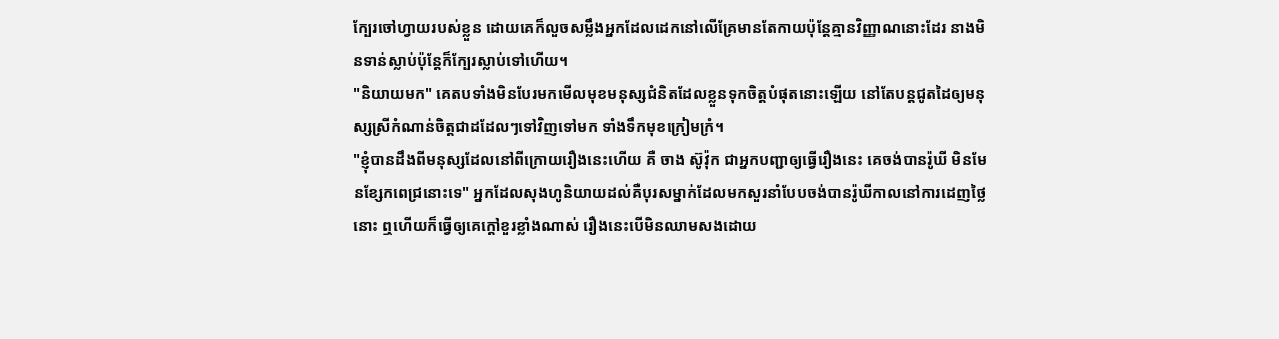ក្បែរចៅហ្វាយរបស់ខ្លួន ដោយគេក៏លួចសម្លឹងអ្នកដែលដេកនៅលើគ្រែមានតែកាយប៉ុន្តែគ្មានវិញ្ញាណនោះដែរ នាងមិនទាន់ស្លាប់ប៉ុន្តែក៏ក្បែរស្លាប់ទៅហើយ។
"និយាយមក" គេតបទាំងមិនបែរមកមើលមុខមនុស្សជំនិតដែលខ្លួនទុកចិត្តបំផុតនោះឡើយ នៅតែបន្តជូតដៃឲ្យមនុស្សស្រីកំណាន់ចិត្តជាដដែលៗទៅវិញទៅមក ទាំងទឹកមុខក្រៀមក្រំ។
"ខ្ញុំបានដឹងពីមនុស្សដែលនៅពីក្រោយរឿងនេះហើយ គឺ ចាង ស៊ូវ៉ុក ជាអ្នកបញ្ជាឲ្យធ្វើរឿងនេះ គេចង់បានរ៉ូឃី មិនមែនខ្សែកពេជ្រនោះទេ" អ្នកដែលសុងហូនិយាយដល់គឺបុរសម្នាក់ដែលមកសួរនាំបែបចង់បានរ៉ូឃីកាលនៅការដេញថ្លៃនោះ ឮហើយក៏ធ្វើឲ្យគេក្តៅខួរខ្លាំងណាស់ រឿងនេះបើមិនឈាមសងដោយ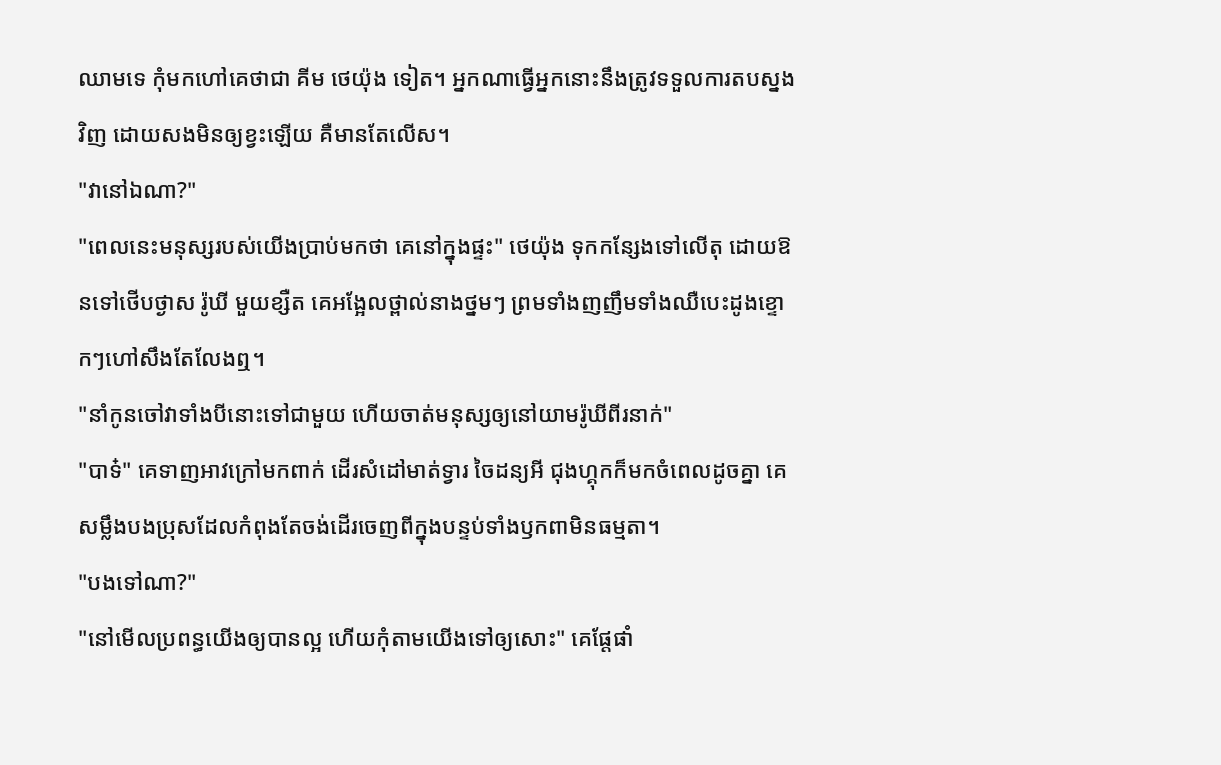ឈាមទេ កុំមកហៅគេថាជា គីម ថេយ៉ុង ទៀត។ អ្នកណាធ្វើអ្នកនោះនឹងត្រូវទទួលការតបស្នងវិញ ដោយសងមិនឲ្យខ្វះឡើយ គឺមានតែលើស។
"វានៅឯណា?"
"ពេលនេះមនុស្សរបស់យើងប្រាប់មកថា គេនៅក្នុងផ្ទះ" ថេយ៉ុង ទុកកន្សែងទៅលើតុ ដោយឱនទៅថើបថ្ងាស រ៉ូឃី មួយខ្សឺត គេអង្អែលថ្ពាល់នាងថ្នមៗ ព្រមទាំងញញឹមទាំងឈឺបេះដូងខ្ទោកៗហៅសឹងតែលែងឮ។
"នាំកូនចៅវាទាំងបីនោះទៅជាមួយ ហើយចាត់មនុស្សឲ្យនៅយាមរ៉ូឃីពីរនាក់"
"បាទ៎" គេទាញអាវក្រៅមកពាក់ ដើរសំដៅមាត់ទ្វារ ចៃដន្យអី ជុងហ្គុកក៏មកចំពេលដូចគ្នា គេសម្លឹងបងប្រុសដែលកំពុងតែចង់ដើរចេញពីក្នុងបន្ទប់ទាំងឫកពាមិនធម្មតា។
"បងទៅណា?"
"នៅមើលប្រពន្ធយើងឲ្យបានល្អ ហើយកុំតាមយើងទៅឲ្យសោះ" គេផ្តែផាំ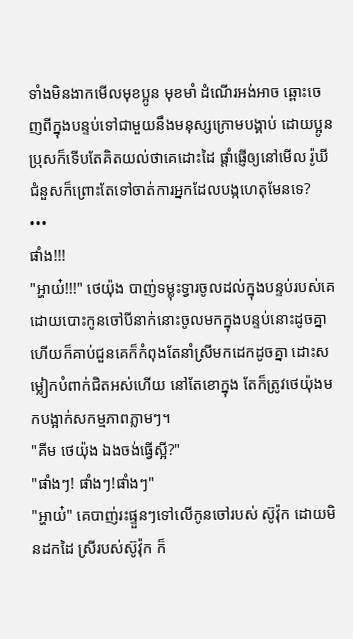ទាំងមិនងាកមើលមុខប្អូន មុខមាំ ដំណើរអង់អាច ឆ្ពោះចេញពីក្នុងបន្ទប់ទៅជាមួយនឹងមនុស្សក្រោមបង្គាប់ ដោយប្អូនប្រុសក៏ទើបតែគិតយល់ថាគេដោះដៃ ផ្តាំផ្ញើឲ្យនៅមើល រ៉ូឃី ជំនួសក៏ព្រោះតែទៅចាត់ការអ្នកដែលបង្កហេតុមែនទេ?
•••
ផាំង!!!
"អ្ហាយ៎!!!" ថេយ៉ុង បាញ់ទម្លុះទ្វារចូលដល់ក្នុងបន្ទប់របស់គេ ដោយបោះកូនចៅបីនាក់នោះចូលមកក្នុងបន្ទប់នោះដូចគ្នា ហើយក៏គាប់ជួនគេក៏កំពុងតែនាំស្រីមកដេកដូចគ្នា ដោះសម្លៀកបំពាក់ជិតអស់ហើយ នៅតែខោក្នុង តែក៏ត្រូវថេយ៉ុងមកបង្អាក់សកម្មភាពភ្លាមៗ។
"គីម ថេយ៉ុង ឯងចង់ធ្វើស្អី?"
"ផាំងៗ! ផាំងៗ!ផាំងៗ"
"អ្ហាយ៎" គេបាញ់រះផ្ទួនៗទៅលើកូនចៅរបស់ ស៊ូវ៉ុក ដោយមិនដកដៃ ស្រីរបស់ស៊ូវ៉ុក ក៏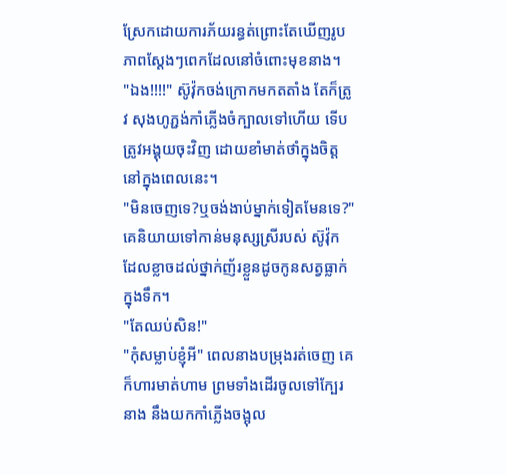ស្រែកដោយការភ័យរន្ធត់ព្រោះតែឃើញរូបភាពស្តែងៗពេកដែលនៅចំពោះមុខនាង។
"ឯង!!!!" ស៊ូវ៉ុកចង់ក្រោកមកតតាំង តែក៏ត្រូវ សុងហូភ្ជង់កាំភ្លើងចំក្បាលទៅហើយ ទើបត្រូវអង្គុយចុះវិញ ដោយខាំមាត់ថាំក្នុងចិត្តនៅក្នុងពេលនេះ។
"មិនចេញទេ?ឬចង់ងាប់ម្នាក់ទៀតមែនទេ?" គេនិយាយទៅកាន់មនុស្សស្រីរបស់ ស៊ូវ៉ុក ដែលខ្លាចដល់ថ្នាក់ញ័រខ្លួនដូចកូនសត្វធ្លាក់ក្នុងទឹក។
"តែឈប់សិន!"
"កុំសម្លាប់ខ្ញុំអី" ពេលនាងបម្រុងរត់ចេញ គេក៏ហារមាត់ហាម ព្រមទាំងដើរចូលទៅក្បែរនាង នឹងយកកាំភ្លើងចង្អុល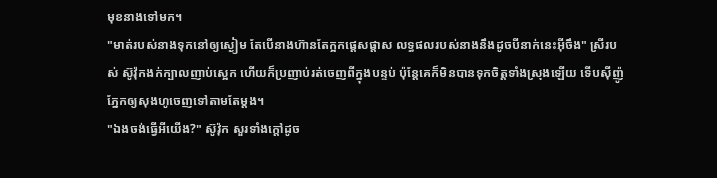មុខនាងទៅមក។
"មាត់របស់នាងទុកនៅឲ្យស្ងៀម តែបើនាងហ៊ានតែក្អកផ្តេសផ្តាស លទ្ធផលរបស់នាងនឹងដូចបីនាក់នេះអ៊ីចឹង" ស្រីរបស់ ស៊ូវ៉ុកងក់ក្បាលញាប់ស្អេក ហើយក៏ប្រញាប់រត់ចេញពីក្នុងបន្ទប់ ប៉ុន្តែគេក៏មិនបានទុកចិត្តទាំងស្រុងឡើយ ទើបស៊ីញ៉ូភ្នែកឲ្យសុងហូចេញទៅតាមតែម្តង។
"ឯងចង់ធ្វើអីយើង?" ស៊ូវ៉ុក សួរទាំងក្តៅដូច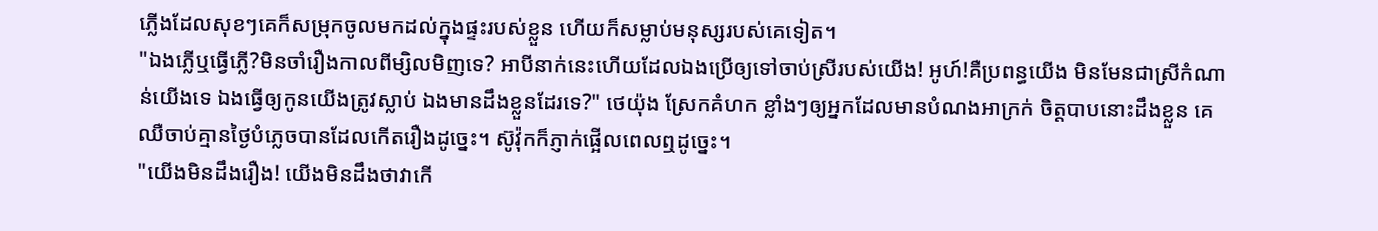ភ្លើងដែលសុខៗគេក៏សម្រុកចូលមកដល់ក្នុងផ្ទះរបស់ខ្លួន ហើយក៏សម្លាប់មនុស្សរបស់គេទៀត។
"ឯងភ្លើឬធ្វើភ្លើ?មិនចាំរឿងកាលពីម្សិលមិញទេ? អាបីនាក់នេះហើយដែលឯងប្រើឲ្យទៅចាប់ស្រីរបស់យើង! អូហ៍!គឺប្រពន្ធយើង មិនមែនជាស្រីកំណាន់យើងទេ ឯងធ្វើឲ្យកូនយើងត្រូវស្លាប់ ឯងមានដឹងខ្លួនដែរទេ?" ថេយ៉ុង ស្រែកគំហក ខ្លាំងៗឲ្យអ្នកដែលមានបំណងអាក្រក់ ចិត្តបាបនោះដឹងខ្លួន គេឈឺចាប់គ្មានថ្ងៃបំភ្លេចបានដែលកើតរឿងដូច្នេះ។ ស៊ូវ៉ុកក៏ភ្ញាក់ផ្អើលពេលឮដូច្នេះ។
"យើងមិនដឹងរឿង! យើងមិនដឹងថាវាកើ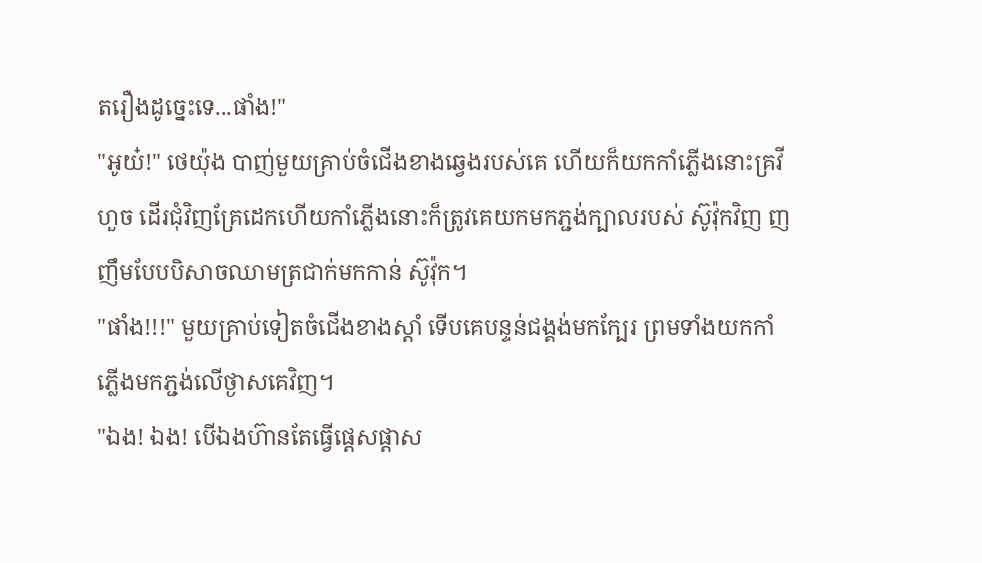តរឿងដូច្នេះទេ...ផាំង!"
"អូយ៎!" ថេយ៉ុង បាញ់មួយគ្រាប់ចំជើងខាងឆ្វេងរបស់គេ ហើយក៏យកកាំភ្លើងនោះគ្រវីហួច ដើរជុំវិញគ្រែដេកហើយកាំភ្លើងនោះក៏ត្រូវគេយកមកភ្ជង់ក្បាលរបស់ ស៊ូវ៉ុកវិញ ញញឹមបែបបិសាចឈាមត្រជាក់មកកាន់ ស៊ូវ៉ុក។
"ផាំង!!!" មួយគ្រាប់ទៀតចំជើងខាងស្តាំ ទើបគេបន្ទន់ជង្គង់មកក្បែរ ព្រមទាំងយកកាំភ្លើងមកភ្ជង់លើថ្ងាសគេវិញ។
"ឯង! ឯង! បើឯងហ៊ានតែធ្វើផ្តេសផ្តាស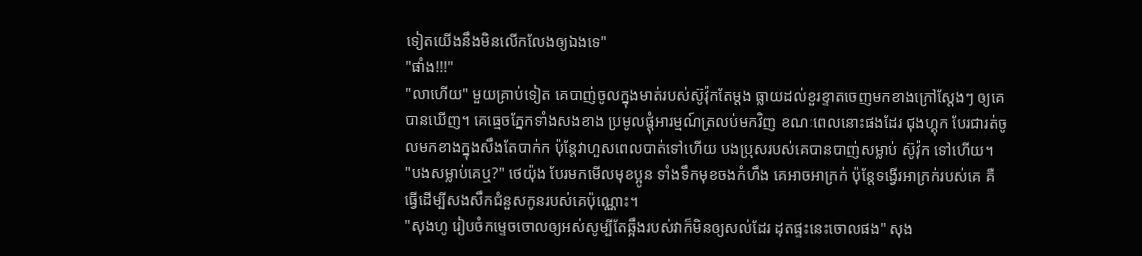ទៀតយើងនឹងមិនលើកលែងឲ្យឯងទេ"
"ផាំង!!!"
"លាហើយ" មួយគ្រាប់ទៀត គេបាញ់ចូលក្នុងមាត់របស់ស៊ូវ៉ុកតែម្តង ធ្លាយដល់ខួរខ្ទាតចេញមកខាងក្រៅស្តែងៗ ឲ្យគេបានឃើញ។ គេធ្មេចភ្នែកទាំងសងខាង ប្រមូលផ្តុំអារម្មណ៍ត្រលប់មកវិញ ខណៈពេលនោះផងដែរ ជុងហ្គុក បែរជារត់ចូលមកខាងក្នុងសឹងតែបាក់ក ប៉ុន្តែវាហួសពេលបាត់ទៅហើយ បងប្រុសរបស់គេបានបាញ់សម្លាប់ ស៊ូវ៉ុក ទៅហើយ។
"បងសម្លាប់គេឬ?" ថេយ៉ុង បែរមកមើលមុខប្អូន ទាំងទឹកមុខចងកំហឹង គេអាចអាក្រក់ ប៉ុន្តែទង្វើរអាក្រក់របស់គេ គឺធ្វើដើម្បីសងសឹកជំនួសកូនរបស់គេប៉ុណ្ណោះ។
"សុងហូ រៀបចំកម្ទេចចោលឲ្យអស់សូម្បីតែឆ្អឹងរបស់វាក៏មិនឲ្យសល់ដែរ ដុតផ្ទះនេះចោលផង" សុង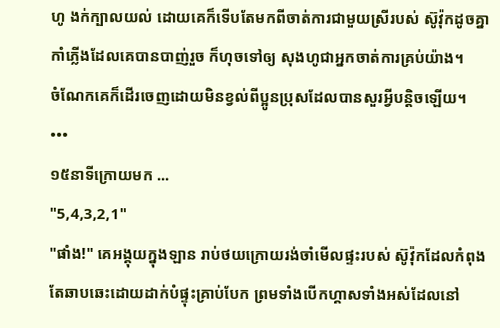ហូ ងក់ក្បាលយល់ ដោយគេក៏ទើបតែមកពីចាត់ការជាមួយស្រីរបស់ ស៊ូវ៉ុកដូចគ្នា កាំភ្លើងដែលគេបានបាញ់រួច ក៏ហុចទៅឲ្យ សុងហូជាអ្នកចាត់ការគ្រប់យ៉ាង។
ចំណែកគេក៏ដើរចេញដោយមិនខ្វល់ពីប្អូនប្រុសដែលបានសួរអ្វីបន្តិចឡើយ។
•••
១៥នាទីក្រោយមក ...
"5,4,3,2,1"
"ផាំង!" គេអង្គុយក្នុងឡាន រាប់ថយក្រោយរង់ចាំមើលផ្ទះរបស់ ស៊ូវ៉ុកដែលកំពុងតែឆាបឆេះដោយដាក់បំផ្ទុះគ្រាប់បែក ព្រមទាំងបើកហ្គាសទាំងអស់ដែលនៅ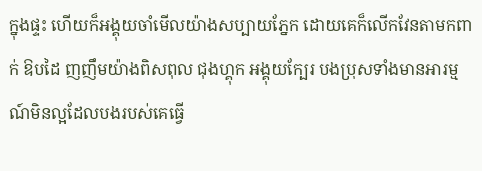ក្នុងផ្ទះ ហើយក៏អង្គុយចាំមើលយ៉ាងសប្បាយភ្នែក ដោយគេក៏លើកវែនតាមកពាក់ ឱបដៃ ញញឹមយ៉ាងពិសពុល ជុងហ្គុក អង្គុយក្បែរ បងប្រុសទាំងមានអារម្មណ៍មិនល្អដែលបងរបស់គេធ្វើ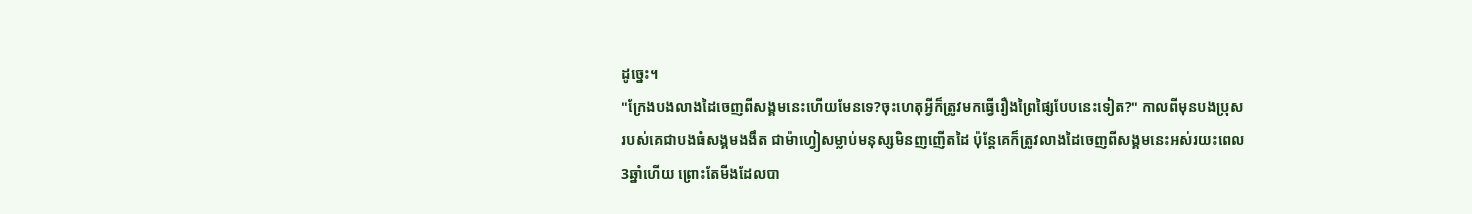ដូច្នេះ។
"ក្រែងបងលាងដៃចេញពីសង្គមនេះហើយមែនទេ?ចុះហេតុអ្វីក៏ត្រូវមកធ្វើរឿងព្រៃផ្សៃបែបនេះទៀត?" កាលពីមុនបងប្រុសរបស់គេជាបងធំសង្គមងងឹត ជាម៉ាហ្វៀសម្លាប់មនុស្សមិនញញើតដៃ ប៉ុន្តែគេក៏ត្រូវលាងដៃចេញពីសង្គមនេះអស់រយះពេល3ឆ្នាំហើយ ព្រោះតែមីងដែលបា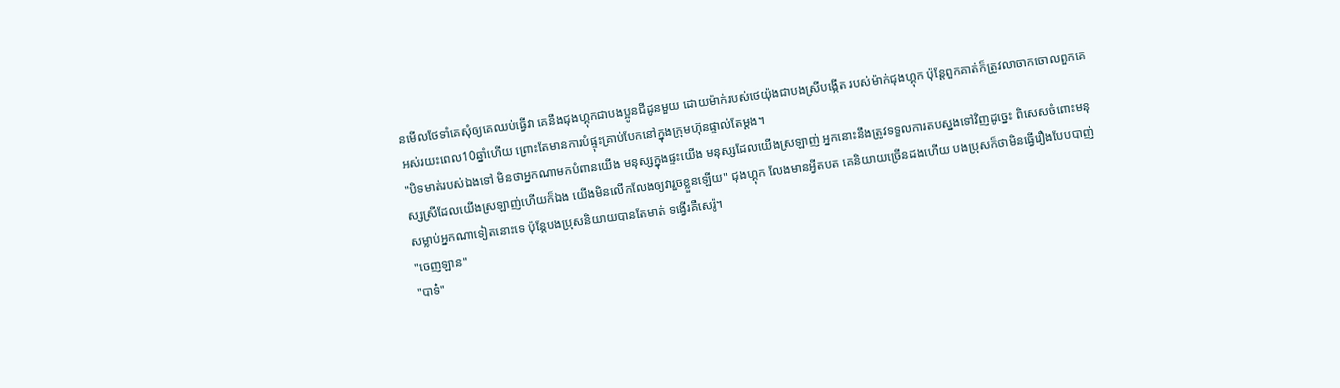នមើលថែទាំគេសុំឲ្យគេឈប់ធ្វើវា គេនឹងជុងហ្គុកជាបងប្អូនជីដូនមួយ ដោយម៉ាក់របស់ថេយ៉ុងជាបងស្រីបង្កើត របស់ម៉ាក់ជុងហ្គុក ប៉ុន្តែពួកគាត់ក៏ត្រូវលាចាកចោលពួកគេអស់រយះពេល10ឆ្នាំហើយ ព្រោះតែមានការបំផ្ទុះគ្រាប់បែកនៅក្នុងក្រុមហ៊ុនផ្ទាល់តែម្តង។
"បិទមាត់របស់ឯងទៅ មិនថាអ្នកណាមកបំពានយើង មនុស្សក្នុងផ្ទះយើង មនុស្សដែលយើងស្រឡាញ់ អ្នកនោះនឹងត្រូវទទួលការតបស្នងទៅវិញដូច្នេះ ពិសេសចំពោះមនុស្សស្រីដែលយើងស្រឡាញ់ហើយក៏ឯង យើងមិនលើកលែងឲ្យវារួចខ្លួនឡើយ" ជុងហ្គុក លែងមានអ្វីតបត គេនិយាយច្រើនដងហើយ បងប្រុសក៏ថាមិនធ្វើរឿងបែបបាញ់សម្លាប់អ្នកណាទៀតនោះទេ ប៉ុន្តែបងប្រុសនិយាយបានតែមាត់ ទង្វើរគឺសេរ៉ូ។
"ចេញឡាន"
"បាទ៎"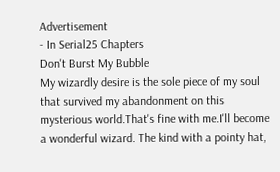Advertisement
- In Serial25 Chapters
Don't Burst My Bubble
My wizardly desire is the sole piece of my soul that survived my abandonment on this mysterious world.That's fine with me.I'll become a wonderful wizard. The kind with a pointy hat,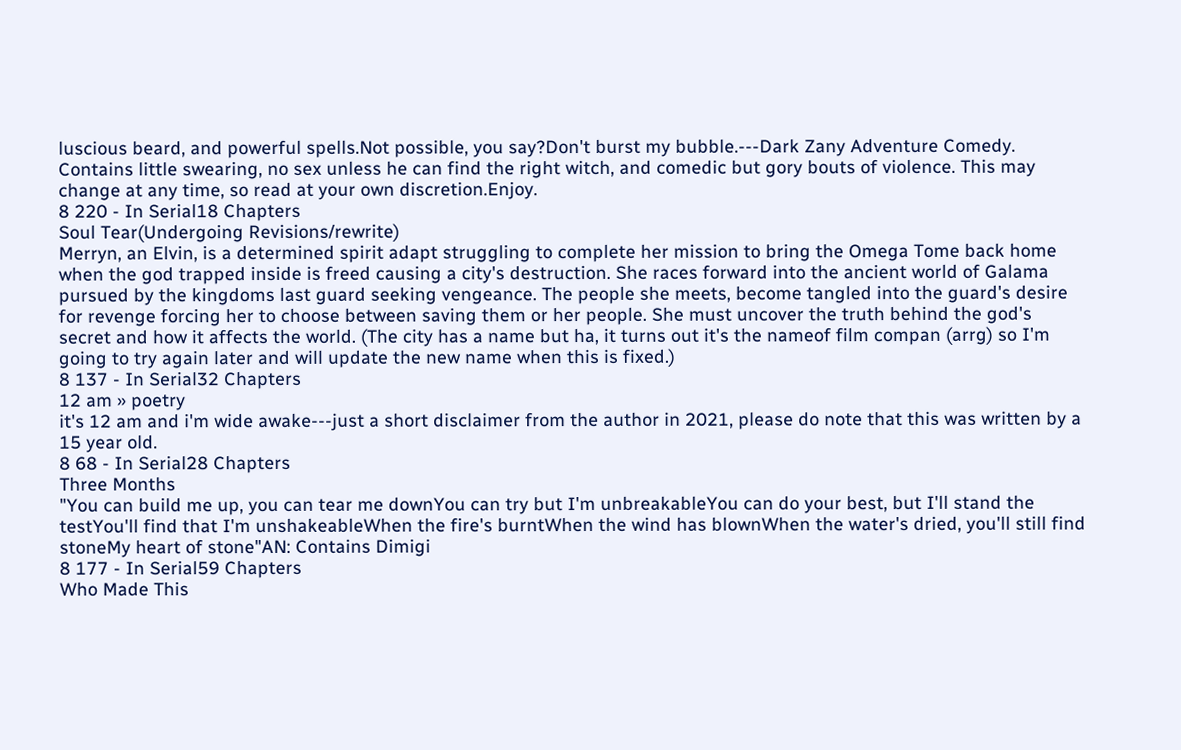luscious beard, and powerful spells.Not possible, you say?Don't burst my bubble.---Dark Zany Adventure Comedy. Contains little swearing, no sex unless he can find the right witch, and comedic but gory bouts of violence. This may change at any time, so read at your own discretion.Enjoy.
8 220 - In Serial18 Chapters
Soul Tear(Undergoing Revisions/rewrite)
Merryn, an Elvin, is a determined spirit adapt struggling to complete her mission to bring the Omega Tome back home when the god trapped inside is freed causing a city's destruction. She races forward into the ancient world of Galama pursued by the kingdoms last guard seeking vengeance. The people she meets, become tangled into the guard's desire for revenge forcing her to choose between saving them or her people. She must uncover the truth behind the god's secret and how it affects the world. (The city has a name but ha, it turns out it's the nameof film compan (arrg) so I'm going to try again later and will update the new name when this is fixed.)
8 137 - In Serial32 Chapters
12 am » poetry
it's 12 am and i'm wide awake---just a short disclaimer from the author in 2021, please do note that this was written by a 15 year old.
8 68 - In Serial28 Chapters
Three Months
"You can build me up, you can tear me downYou can try but I'm unbreakableYou can do your best, but I'll stand the testYou'll find that I'm unshakeableWhen the fire's burntWhen the wind has blownWhen the water's dried, you'll still find stoneMy heart of stone"AN: Contains Dimigi
8 177 - In Serial59 Chapters
Who Made This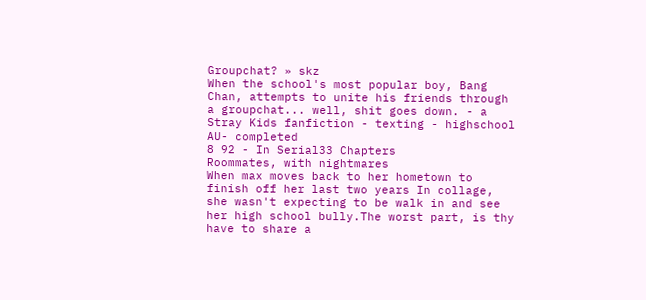Groupchat? » skz
When the school's most popular boy, Bang Chan, attempts to unite his friends through a groupchat... well, shit goes down. - a Stray Kids fanfiction - texting - highschool AU- completed
8 92 - In Serial33 Chapters
Roommates, with nightmares
When max moves back to her hometown to finish off her last two years In collage, she wasn't expecting to be walk in and see her high school bully.The worst part, is thy have to share a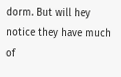dorm. But will hey notice they have much of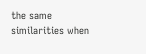the same similarities when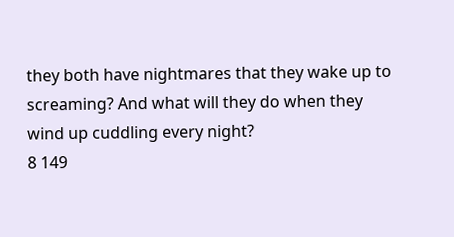they both have nightmares that they wake up to screaming? And what will they do when they wind up cuddling every night?
8 149